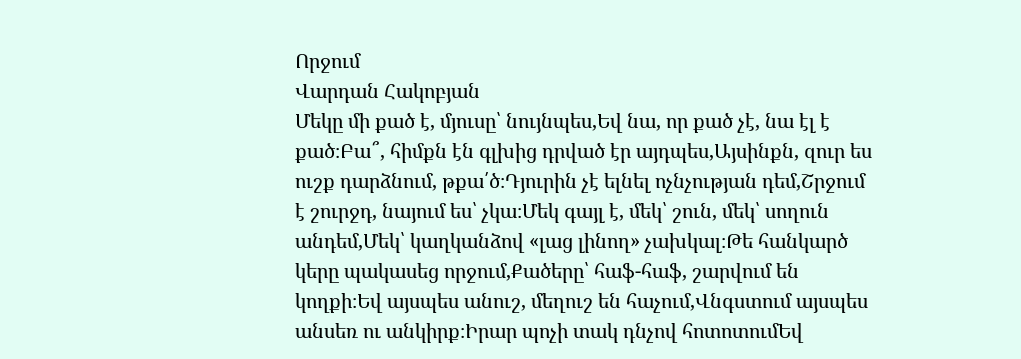Որջում
Վարդան Հակոբյան
Մեկը մի քած է, մյուսը՝ նույնպես,Եվ նա, որ քած չէ, նա էլ է քած։Բա՞, հիմքն էն գլխից դրված էր այդպես,Այսինքն, զուր ես ուշք դարձնում, թքա՛ծ։Դյուրին չէ ելնել ոչնչության դեմ,Շրջում է շուրջդ, նայում ես՝ չկա։Մեկ գայլ է, մեկ՝ շուն, մեկ՝ սողուն անդեմ,Մեկ՝ կաղկանձով «լաց լինող» չախկալ։Թե հանկարծ կերը պակասեց որջում,Քածերը՝ հաֆ-հաֆ, շարվում են կողքի։Եվ այսպես անուշ, մեղուշ են հաչում,Վնգստում այսպես անսեռ ու անկիրք։Իրար պոչի տակ դնչով հոտոտումԵվ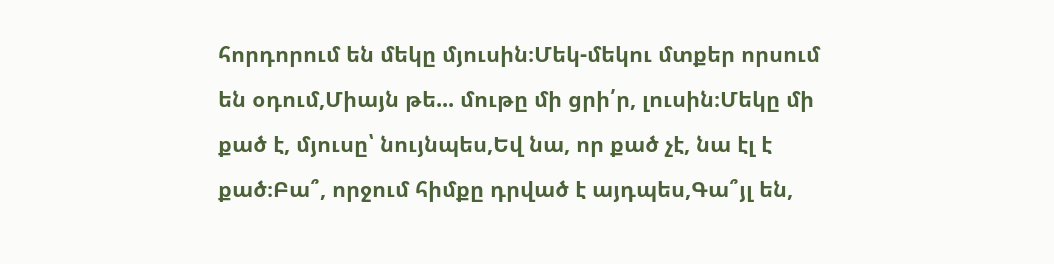հորդորում են մեկը մյուսին։Մեկ-մեկու մտքեր որսում են օդում,Միայն թե... մութը մի ցրի՛ր, լուսին։Մեկը մի քած է, մյուսը՝ նույնպես,Եվ նա, որ քած չէ, նա էլ է քած։Բա՞, որջում հիմքը դրված է այդպես,Գա՞յլ են,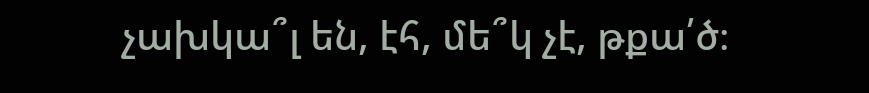չախկա՞լ են, էհ, մե՞կ չէ, թքա՛ծ։